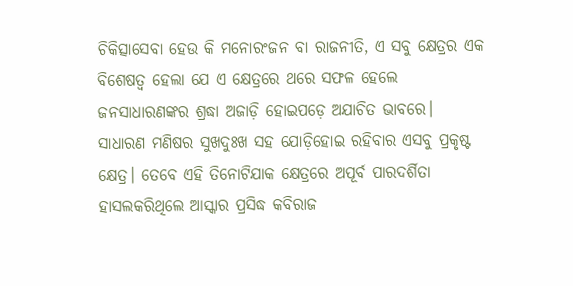ଚିକିତ୍ସାସେବା ହେଉ କି ମନୋରଂଜନ ବା ରାଜନୀତି, ଏ ସବୁ କ୍ଷେତ୍ରର ଏକ ବିଶେଷତ୍ଵ ହେଲା ଯେ ଏ କ୍ଷେତ୍ରରେ ଥରେ ସଫଳ ହେଲେ ଜନସାଧାରଣଙ୍କର ଶ୍ରଦ୍ଧା ଅଜାଡ଼ି ହୋଇପଡ଼େ ଅଯାଚିତ ଭାବରେ। ସାଧାରଣ ମଣିଷର ସୁଖଦୁଃଖ ସହ ଯୋଡ଼ିହୋଇ ରହିବାର ଏସବୁ ପ୍ରକୃଷ୍ଟ କ୍ଷେତ୍ର। ତେବେ ଏହି ତିନୋଟିଯାକ କ୍ଷେତ୍ରରେ ଅପୂର୍ବ ପାରଦର୍ଶିତା ହାସଲକରିଥିଲେ ଆସ୍କାର ପ୍ରସିଦ୍ଧ କବିରାଜ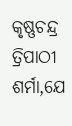କୃଷ୍ଣଚନ୍ଦ୍ର ତ୍ରିପାଠୀ ଶର୍ମା,ଯେ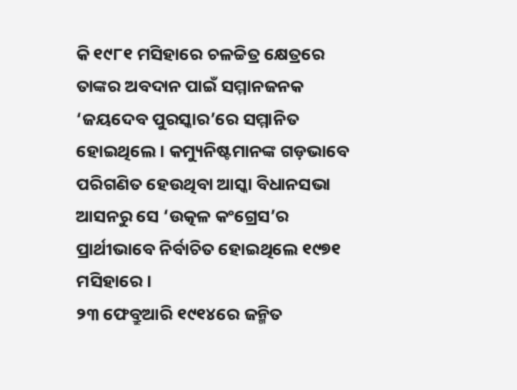କି ୧୯୮୧ ମସିହାରେ ଚଳଚ୍ଚିତ୍ର କ୍ଷେତ୍ରରେ ତାଙ୍କର ଅବଦାନ ପାଇଁ ସମ୍ମାନଜନକ ‘ଜୟଦେବ ପୁରସ୍କାର’ରେ ସମ୍ମାନିତ ହୋଇଥିଲେ। କମ୍ୟୁନିଷ୍ଟମାନଙ୍କ ଗଡ଼ଭାବେ ପରିଗଣିତ ହେଉଥିବା ଆସ୍କା ବିଧାନସଭା ଆସନରୁ ସେ ‘ଉତ୍କଳ କଂଗ୍ରେସ’ର ପ୍ରାର୍ଥୀଭାବେ ନିର୍ବାଚିତ ହୋଇଥିଲେ ୧୯୭୧ ମସିହାରେ।
୨୩ ଫେବ୍ରୁଆରି ୧୯୧୪ରେ ଜନ୍ମିତ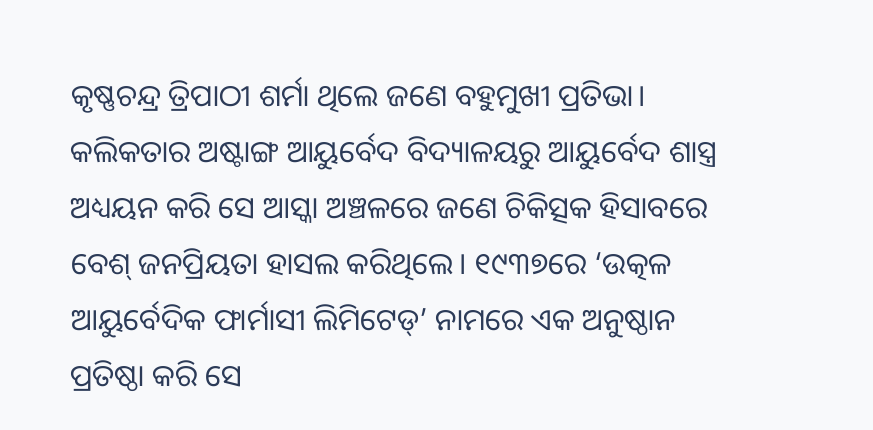କୃଷ୍ଣଚନ୍ଦ୍ର ତ୍ରିପାଠୀ ଶର୍ମା ଥିଲେ ଜଣେ ବହୁମୁଖୀ ପ୍ରତିଭା। କଲିକତାର ଅଷ୍ଟାଙ୍ଗ ଆୟୁର୍ବେଦ ବିଦ୍ୟାଳୟରୁ ଆୟୁର୍ବେଦ ଶାସ୍ତ୍ର ଅଧ୍ୟୟନ କରି ସେ ଆସ୍କା ଅଞ୍ଚଳରେ ଜଣେ ଚିକିତ୍ସକ ହିସାବରେ ବେଶ୍ ଜନପ୍ରିୟତା ହାସଲ କରିଥିଲେ। ୧୯୩୭ରେ ‘ଉତ୍କଳ ଆୟୁର୍ବେଦିକ ଫାର୍ମାସୀ ଲିମିଟେଡ୍’ ନାମରେ ଏକ ଅନୁଷ୍ଠାନ ପ୍ରତିଷ୍ଠା କରି ସେ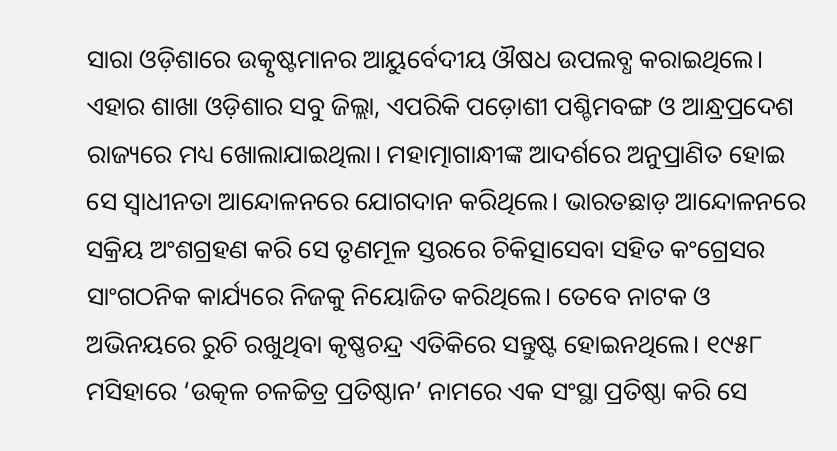ସାରା ଓଡ଼ିଶାରେ ଉତ୍କୃଷ୍ଟମାନର ଆୟୁର୍ବେଦୀୟ ଔଷଧ ଉପଲବ୍ଧ କରାଇଥିଲେ। ଏହାର ଶାଖା ଓଡ଼ିଶାର ସବୁ ଜିଲ୍ଲା, ଏପରିକି ପଡ଼ୋଶୀ ପଶ୍ଚିମବଙ୍ଗ ଓ ଆନ୍ଧ୍ରପ୍ରଦେଶ ରାଜ୍ୟରେ ମଧ୍ୟ ଖୋଲାଯାଇଥିଲା। ମହାତ୍ମାଗାନ୍ଧୀଙ୍କ ଆଦର୍ଶରେ ଅନୁପ୍ରାଣିତ ହୋଇ ସେ ସ୍ୱାଧୀନତା ଆନ୍ଦୋଳନରେ ଯୋଗଦାନ କରିଥିଲେ। ଭାରତଛାଡ଼ ଆନ୍ଦୋଳନରେ ସକ୍ରିୟ ଅଂଶଗ୍ରହଣ କରି ସେ ତୃଣମୂଳ ସ୍ତରରେ ଚିକିତ୍ସାସେବା ସହିତ କଂଗ୍ରେସର ସାଂଗଠନିକ କାର୍ଯ୍ୟରେ ନିଜକୁ ନିୟୋଜିତ କରିଥିଲେ। ତେବେ ନାଟକ ଓ ଅଭିନୟରେ ରୁଚି ରଖୁଥିବା କୃଷ୍ଣଚନ୍ଦ୍ର ଏତିକିରେ ସନ୍ତୁଷ୍ଟ ହୋଇନଥିଲେ। ୧୯୫୮ ମସିହାରେ ‘ଉତ୍କଳ ଚଳଚ୍ଚିତ୍ର ପ୍ରତିଷ୍ଠାନ’ ନାମରେ ଏକ ସଂସ୍ଥା ପ୍ରତିଷ୍ଠା କରି ସେ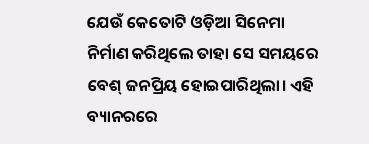ଯେଉଁ କେତୋଟି ଓଡ଼ିଆ ସିନେମା ନିର୍ମାଣ କରିଥିଲେ ତାହା ସେ ସମୟରେ ବେଶ୍ ଜନପ୍ରିୟ ହୋଇପାରିଥିଲା। ଏହି ବ୍ୟାନରରେ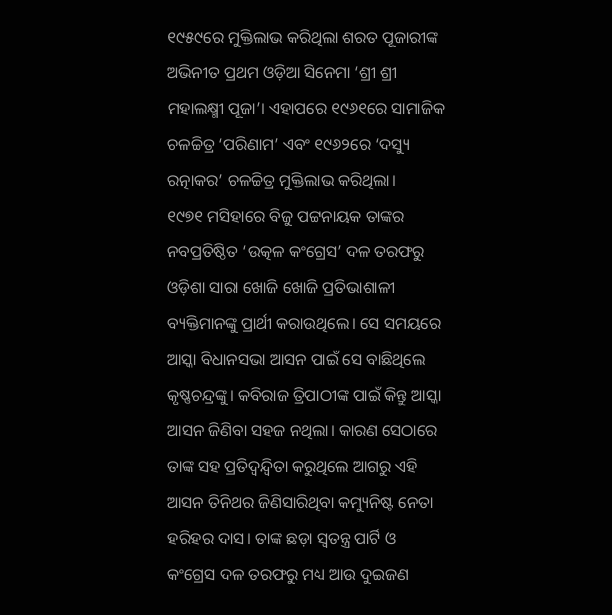୧୯୫୯ରେ ମୁକ୍ତିଲାଭ କରିଥିଲା ଶରତ ପୂଜାରୀଙ୍କ ଅଭିନୀତ ପ୍ରଥମ ଓଡ଼ିଆ ସିନେମା ‘ଶ୍ରୀ ଶ୍ରୀ ମହାଲକ୍ଷ୍ମୀ ପୂଜା’। ଏହାପରେ ୧୯୬୧ରେ ସାମାଜିକ ଚଳଚ୍ଚିତ୍ର ‘ପରିଣାମ’ ଏବଂ ୧୯୬୨ରେ ‘ଦସ୍ୟୁ ରତ୍ନାକର’ ଚଳଚ୍ଚିତ୍ର ମୁକ୍ତିଲାଭ କରିଥିଲା।
୧୯୭୧ ମସିହାରେ ବିଜୁ ପଟ୍ଟନାୟକ ତାଙ୍କର ନବପ୍ରତିଷ୍ଠିତ ‘ଉତ୍କଳ କଂଗ୍ରେସ’ ଦଳ ତରଫରୁ ଓଡ଼ିଶା ସାରା ଖୋଜି ଖୋଜି ପ୍ରତିଭାଶାଳୀ ବ୍ୟକ୍ତିମାନଙ୍କୁ ପ୍ରାର୍ଥୀ କରାଉଥିଲେ। ସେ ସମୟରେ ଆସ୍କା ବିଧାନସଭା ଆସନ ପାଇଁ ସେ ବାଛିଥିଲେ କୃଷ୍ଣଚନ୍ଦ୍ରଙ୍କୁ। କବିରାଜ ତ୍ରିପାଠୀଙ୍କ ପାଇଁ କିନ୍ତୁ ଆସ୍କା ଆସନ ଜିଣିବା ସହଜ ନଥିଲା। କାରଣ ସେଠାରେ ତାଙ୍କ ସହ ପ୍ରତିଦ୍ଵନ୍ଦ୍ୱିତା କରୁଥିଲେ ଆଗରୁ ଏହି ଆସନ ତିନିଥର ଜିଣିସାରିଥିବା କମ୍ୟୁନିଷ୍ଟ ନେତା ହରିହର ଦାସ। ତାଙ୍କ ଛଡ଼ା ସ୍ୱତନ୍ତ୍ର ପାର୍ଟି ଓ କଂଗ୍ରେସ ଦଳ ତରଫରୁ ମଧ୍ୟ ଆଉ ଦୁଇଜଣ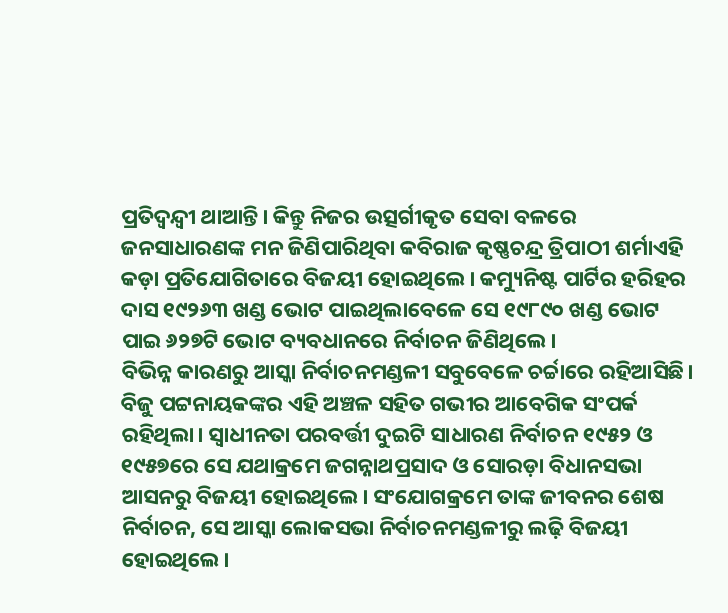ପ୍ରତିଦ୍ଵନ୍ଦ୍ୱୀ ଥାଆନ୍ତି। କିନ୍ତୁ ନିଜର ଉତ୍ସର୍ଗୀକୃତ ସେବା ବଳରେ ଜନସାଧାରଣଙ୍କ ମନ ଜିଣିପାରିଥିବା କବିରାଜ କୃଷ୍ଣଚନ୍ଦ୍ର ତ୍ରିପାଠୀ ଶର୍ମାଏହି କଡ଼ା ପ୍ରତିଯୋଗିତାରେ ବିଜୟୀ ହୋଇଥିଲେ। କମ୍ୟୁନିଷ୍ଟ ପାର୍ଟିର ହରିହର ଦାସ ୧୯୨୬୩ ଖଣ୍ଡ ଭୋଟ ପାଇଥିଲାବେଳେ ସେ ୧୯୮୯୦ ଖଣ୍ଡ ଭୋଟ ପାଇ ୬୨୭ଟି ଭୋଟ ବ୍ୟବଧାନରେ ନିର୍ବାଚନ ଜିଣିଥିଲେ।
ବିଭିନ୍ନ କାରଣରୁ ଆସ୍କା ନିର୍ବାଚନମଣ୍ଡଳୀ ସବୁବେଳେ ଚର୍ଚ୍ଚାରେ ରହିଆସିଛି। ବିଜୁ ପଟ୍ଟନାୟକଙ୍କର ଏହି ଅଞ୍ଚଳ ସହିତ ଗଭୀର ଆବେଗିକ ସଂପର୍କ ରହିଥିଲା। ସ୍ୱାଧୀନତା ପରବର୍ତ୍ତୀ ଦୁଇଟି ସାଧାରଣ ନିର୍ବାଚନ ୧୯୫୨ ଓ ୧୯୫୭ରେ ସେ ଯଥାକ୍ରମେ ଜଗନ୍ନାଥପ୍ରସାଦ ଓ ସୋରଡ଼ା ବିଧାନସଭା ଆସନରୁ ବିଜୟୀ ହୋଇଥିଲେ। ସଂଯୋଗକ୍ରମେ ତାଙ୍କ ଜୀବନର ଶେଷ ନିର୍ବାଚନ, ସେ ଆସ୍କା ଲୋକସଭା ନିର୍ବାଚନମଣ୍ଡଳୀରୁ ଲଢ଼ି ବିଜୟୀ ହୋଇଥିଲେ।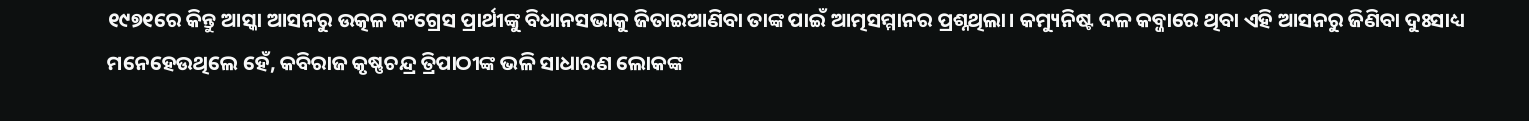୧୯୭୧ରେ କିନ୍ତୁ ଆସ୍କା ଆସନରୁ ଉତ୍କଳ କଂଗ୍ରେସ ପ୍ରାର୍ଥୀଙ୍କୁ ବିଧାନସଭାକୁ ଜିତାଇଆଣିବା ତାଙ୍କ ପାଇଁ ଆତ୍ମସମ୍ମାନର ପ୍ରଶ୍ନଥିଲା। କମ୍ୟୁନିଷ୍ଟ ଦଳ କବ୍ଜାରେ ଥିବା ଏହି ଆସନରୁ ଜିଣିବା ଦୁଃସାଧ୍ୟ ମନେହେଉଥିଲେ ହେଁ, କବିରାଜ କୃଷ୍ଣଚନ୍ଦ୍ର ତ୍ରିପାଠୀଙ୍କ ଭଳି ସାଧାରଣ ଲୋକଙ୍କ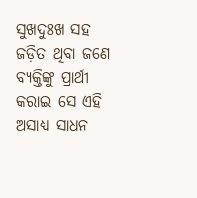ସୁଖଦୁଃଖ ସହ ଜଡ଼ିତ ଥିବା ଜଣେ ବ୍ୟକ୍ତିଙ୍କୁ ପ୍ରାର୍ଥୀ କରାଇ ସେ ଏହି ଅସାଧ୍ୟ ସାଧନ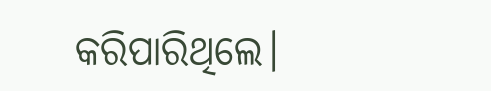କରିପାରିଥିଲେ।